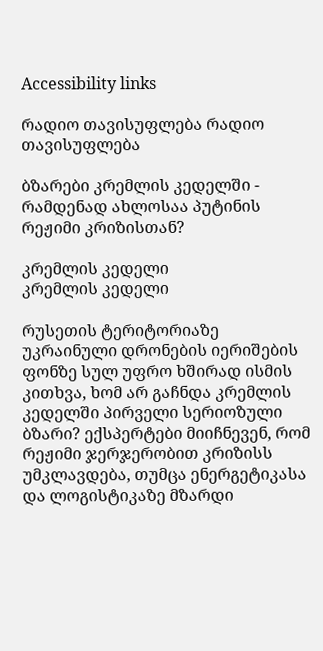Accessibility links

რადიო თავისუფლება რადიო თავისუფლება

ბზარები კრემლის კედელში - რამდენად ახლოსაა პუტინის რეჟიმი კრიზისთან?

კრემლის კედელი
კრემლის კედელი

რუსეთის ტერიტორიაზე უკრაინული დრონების იერიშების ფონზე სულ უფრო ხშირად ისმის კითხვა, ხომ არ გაჩნდა კრემლის კედელში პირველი სერიოზული ბზარი? ექსპერტები მიიჩნევენ, რომ რეჟიმი ჯერჯერობით კრიზისს უმკლავდება, თუმცა ენერგეტიკასა და ლოგისტიკაზე მზარდი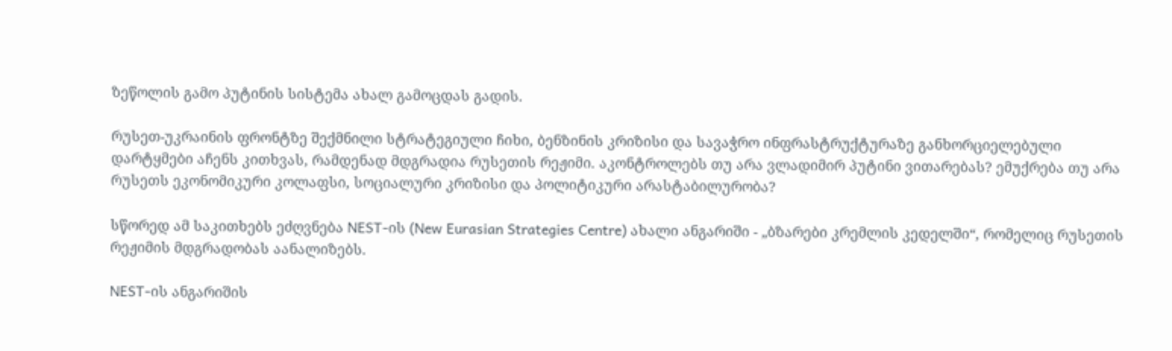ზეწოლის გამო პუტინის სისტემა ახალ გამოცდას გადის.

რუსეთ-უკრაინის ფრონტზე შექმნილი სტრატეგიული ჩიხი, ბენზინის კრიზისი და სავაჭრო ინფრასტრუქტურაზე განხორციელებული დარტყმები აჩენს კითხვას, რამდენად მდგრადია რუსეთის რეჟიმი. აკონტროლებს თუ არა ვლადიმირ პუტინი ვითარებას? ემუქრება თუ არა რუსეთს ეკონომიკური კოლაფსი, სოციალური კრიზისი და პოლიტიკური არასტაბილურობა?

სწორედ ამ საკითხებს ეძღვნება NEST-ის (New Eurasian Strategies Centre) ახალი ანგარიში - „ბზარები კრემლის კედელში“, რომელიც რუსეთის რეჟიმის მდგრადობას აანალიზებს.

NEST-ის ანგარიშის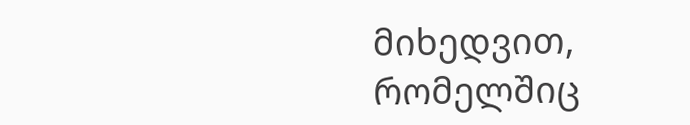მიხედვით, რომელშიც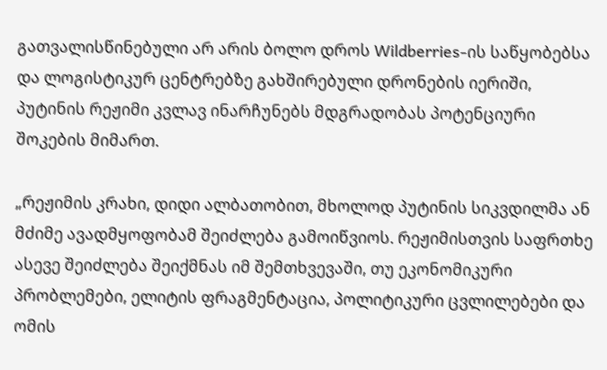გათვალისწინებული არ არის ბოლო დროს Wildberries-ის საწყობებსა და ლოგისტიკურ ცენტრებზე გახშირებული დრონების იერიში, პუტინის რეჟიმი კვლავ ინარჩუნებს მდგრადობას პოტენციური შოკების მიმართ.

„რეჟიმის კრახი, დიდი ალბათობით, მხოლოდ პუტინის სიკვდილმა ან მძიმე ავადმყოფობამ შეიძლება გამოიწვიოს. რეჟიმისთვის საფრთხე ასევე შეიძლება შეიქმნას იმ შემთხვევაში, თუ ეკონომიკური პრობლემები, ელიტის ფრაგმენტაცია, პოლიტიკური ცვლილებები და ომის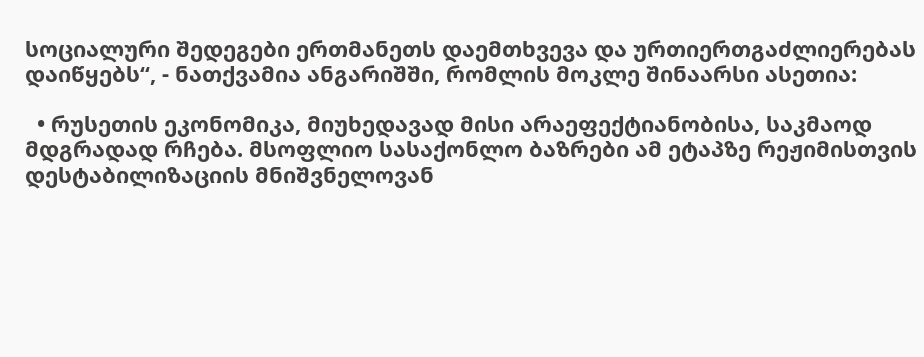სოციალური შედეგები ერთმანეთს დაემთხვევა და ურთიერთგაძლიერებას დაიწყებს“, - ნათქვამია ანგარიშში, რომლის მოკლე შინაარსი ასეთია:

  • რუსეთის ეკონომიკა, მიუხედავად მისი არაეფექტიანობისა, საკმაოდ მდგრადად რჩება. მსოფლიო სასაქონლო ბაზრები ამ ეტაპზე რეჟიმისთვის დესტაბილიზაციის მნიშვნელოვან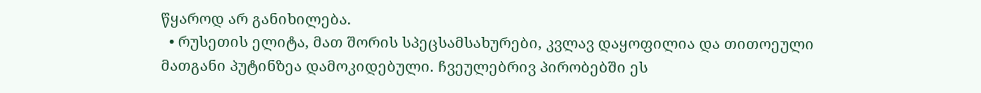წყაროდ არ განიხილება.
  • რუსეთის ელიტა, მათ შორის სპეცსამსახურები, კვლავ დაყოფილია და თითოეული მათგანი პუტინზეა დამოკიდებული. ჩვეულებრივ პირობებში ეს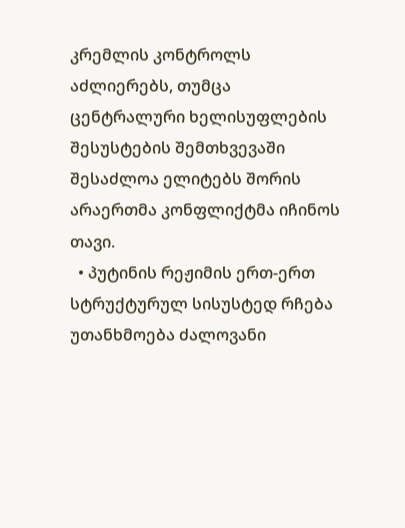კრემლის კონტროლს აძლიერებს, თუმცა ცენტრალური ხელისუფლების შესუსტების შემთხვევაში შესაძლოა ელიტებს შორის არაერთმა კონფლიქტმა იჩინოს თავი.
  • პუტინის რეჟიმის ერთ-ერთ სტრუქტურულ სისუსტედ რჩება უთანხმოება ძალოვანი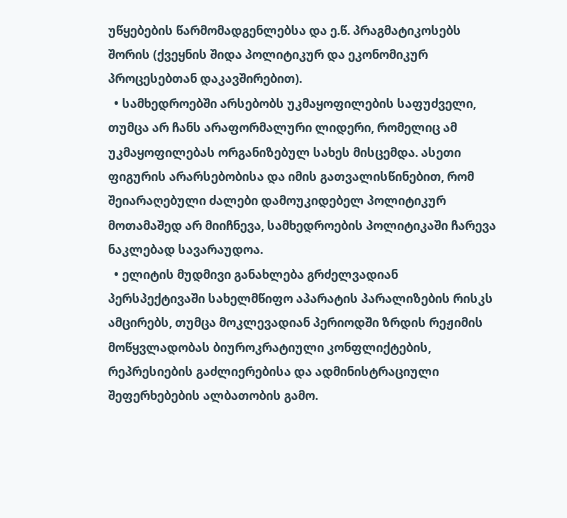უწყებების წარმომადგენლებსა და ე.წ. პრაგმატიკოსებს შორის (ქვეყნის შიდა პოლიტიკურ და ეკონომიკურ პროცესებთან დაკავშირებით).
  • სამხედროებში არსებობს უკმაყოფილების საფუძველი, თუმცა არ ჩანს არაფორმალური ლიდერი, რომელიც ამ უკმაყოფილებას ორგანიზებულ სახეს მისცემდა. ასეთი ფიგურის არარსებობისა და იმის გათვალისწინებით, რომ შეიარაღებული ძალები დამოუკიდებელ პოლიტიკურ მოთამაშედ არ მიიჩნევა, სამხედროების პოლიტიკაში ჩარევა ნაკლებად სავარაუდოა.
  • ელიტის მუდმივი განახლება გრძელვადიან პერსპექტივაში სახელმწიფო აპარატის პარალიზების რისკს ამცირებს, თუმცა მოკლევადიან პერიოდში ზრდის რეჟიმის მოწყვლადობას ბიუროკრატიული კონფლიქტების, რეპრესიების გაძლიერებისა და ადმინისტრაციული შეფერხებების ალბათობის გამო.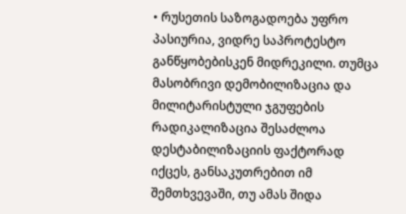• რუსეთის საზოგადოება უფრო პასიურია, ვიდრე საპროტესტო განწყობებისკენ მიდრეკილი. თუმცა მასობრივი დემობილიზაცია და მილიტარისტული ჯგუფების რადიკალიზაცია შესაძლოა დესტაბილიზაციის ფაქტორად იქცეს, განსაკუთრებით იმ შემთხვევაში, თუ ამას შიდა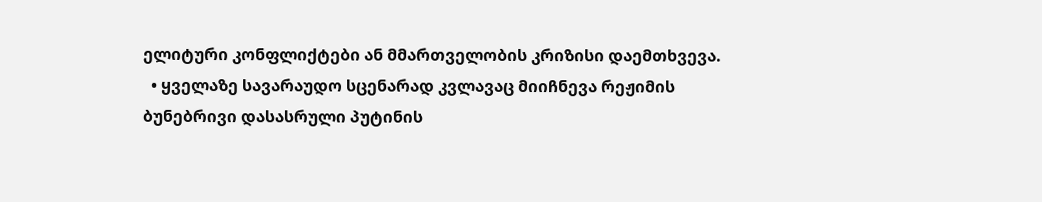ელიტური კონფლიქტები ან მმართველობის კრიზისი დაემთხვევა.
  • ყველაზე სავარაუდო სცენარად კვლავაც მიიჩნევა რეჟიმის ბუნებრივი დასასრული პუტინის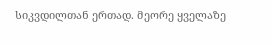სიკვდილთან ერთად. მეორე ყველაზე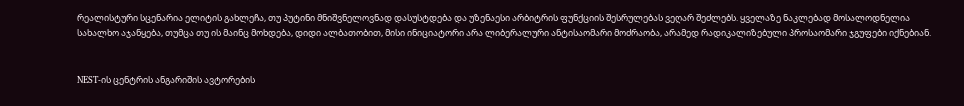რეალისტური სცენარია ელიტის გახლეჩა, თუ პუტინი მნიშვნელოვნად დასუსტდება და უზენაესი არბიტრის ფუნქციის შესრულებას ვეღარ შეძლებს. ყველაზე ნაკლებად მოსალოდნელია სახალხო აჯანყება, თუმცა თუ ის მაინც მოხდება, დიდი ალბათობით, მისი ინიციატორი არა ლიბერალური ანტისაომარი მოძრაობა, არამედ რადიკალიზებული პროსაომარი ჯგუფები იქნებიან.


NEST-ის ცენტრის ანგარიშის ავტორების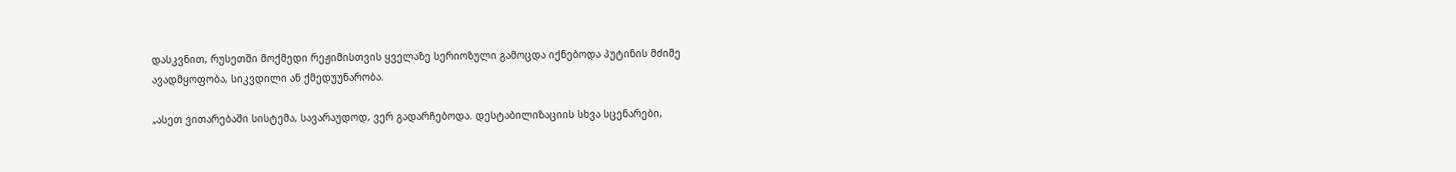დასკვნით, რუსეთში მოქმედი რეჟიმისთვის ყველაზე სერიოზული გამოცდა იქნებოდა პუტინის მძიმე ავადმყოფობა, სიკვდილი ან ქმედუუნარობა.

„ასეთ ვითარებაში სისტემა, სავარაუდოდ, ვერ გადარჩებოდა. დესტაბილიზაციის სხვა სცენარები,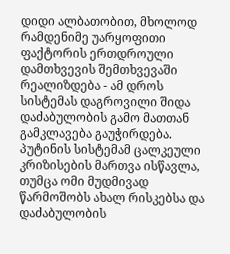დიდი ალბათობით, მხოლოდ რამდენიმე უარყოფითი ფაქტორის ერთდროული დამთხვევის შემთხვევაში რეალიზდება - ამ დროს სისტემას დაგროვილი შიდა დაძაბულობის გამო მათთან გამკლავება გაუჭირდება. პუტინის სისტემამ ცალკეული კრიზისების მართვა ისწავლა, თუმცა ომი მუდმივად წარმოშობს ახალ რისკებსა და დაძაბულობის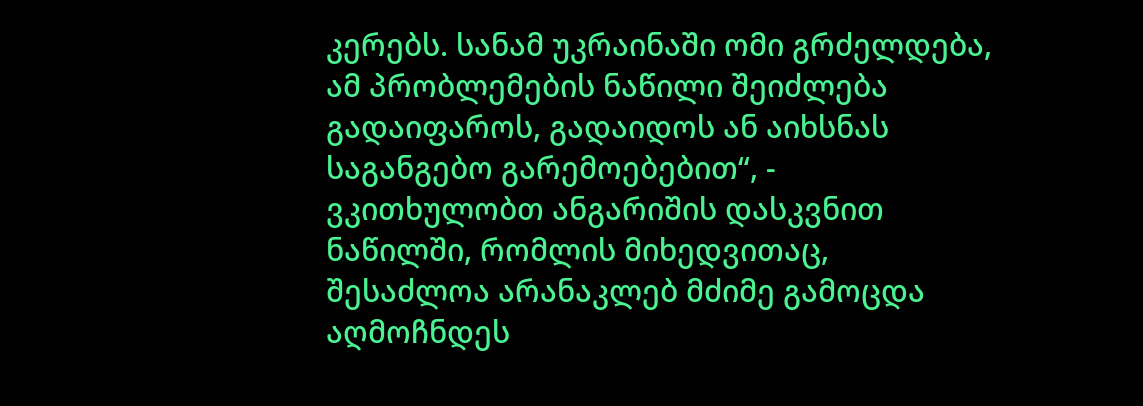კერებს. სანამ უკრაინაში ომი გრძელდება, ამ პრობლემების ნაწილი შეიძლება გადაიფაროს, გადაიდოს ან აიხსნას საგანგებო გარემოებებით“, - ვკითხულობთ ანგარიშის დასკვნით ნაწილში, რომლის მიხედვითაც, შესაძლოა არანაკლებ მძიმე გამოცდა აღმოჩნდეს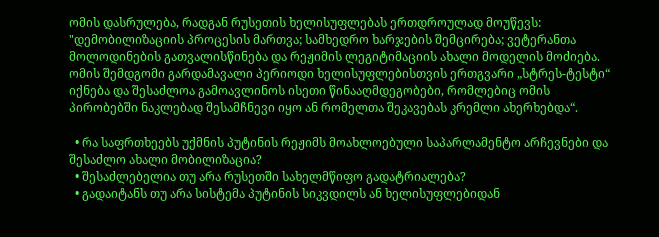ომის დასრულება, რადგან რუსეთის ხელისუფლებას ერთდროულად მოუწევს: "დემობილიზაციის პროცესის მართვა; სამხედრო ხარჯების შემცირება; ვეტერანთა მოლოდინების გათვალისწინება და რეჟიმის ლეგიტიმაციის ახალი მოდელის მოძიება. ომის შემდგომი გარდამავალი პერიოდი ხელისუფლებისთვის ერთგვარი „სტრეს-ტესტი“ იქნება და შესაძლოა გამოავლინოს ისეთი წინააღმდეგობები, რომლებიც ომის პირობებში ნაკლებად შესამჩნევი იყო ან რომელთა შეკავებას კრემლი ახერხებდა“.

  • რა საფრთხეებს უქმნის პუტინის რეჟიმს მოახლოებული საპარლამენტო არჩევნები და შესაძლო ახალი მობილიზაცია?
  • შესაძლებელია თუ არა რუსეთში სახელმწიფო გადატრიალება?
  • გადაიტანს თუ არა სისტემა პუტინის სიკვდილს ან ხელისუფლებიდან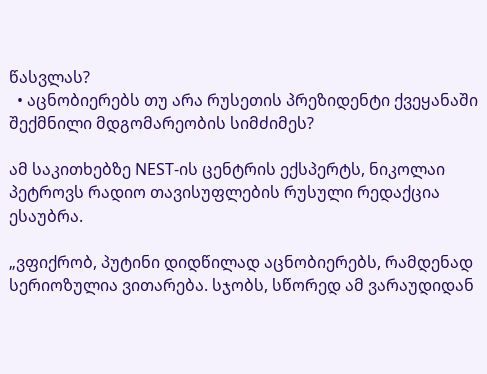წასვლას?
  • აცნობიერებს თუ არა რუსეთის პრეზიდენტი ქვეყანაში შექმნილი მდგომარეობის სიმძიმეს?

ამ საკითხებზე NEST-ის ცენტრის ექსპერტს, ნიკოლაი პეტროვს რადიო თავისუფლების რუსული რედაქცია ესაუბრა.

„ვფიქრობ, პუტინი დიდწილად აცნობიერებს, რამდენად სერიოზულია ვითარება. სჯობს, სწორედ ამ ვარაუდიდან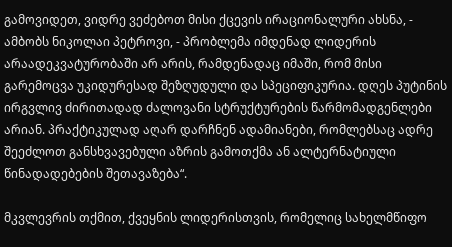გამოვიდეთ, ვიდრე ვეძებოთ მისი ქცევის ირაციონალური ახსნა, - ამბობს ნიკოლაი პეტროვი, - პრობლემა იმდენად ლიდერის არაადეკვატურობაში არ არის, რამდენადაც იმაში, რომ მისი გარემოცვა უკიდურესად შეზღუდული და სპეციფიკურია. დღეს პუტინის ირგვლივ ძირითადად ძალოვანი სტრუქტურების წარმომადგენლები არიან. პრაქტიკულად აღარ დარჩნენ ადამიანები, რომლებსაც ადრე შეეძლოთ განსხვავებული აზრის გამოთქმა ან ალტერნატიული წინადადებების შეთავაზება“.

მკვლევრის თქმით, ქვეყნის ლიდერისთვის, რომელიც სახელმწიფო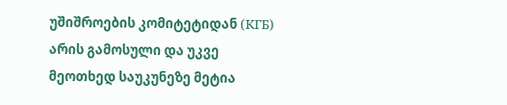უშიშროების კომიტეტიდან (КГБ) არის გამოსული და უკვე მეოთხედ საუკუნეზე მეტია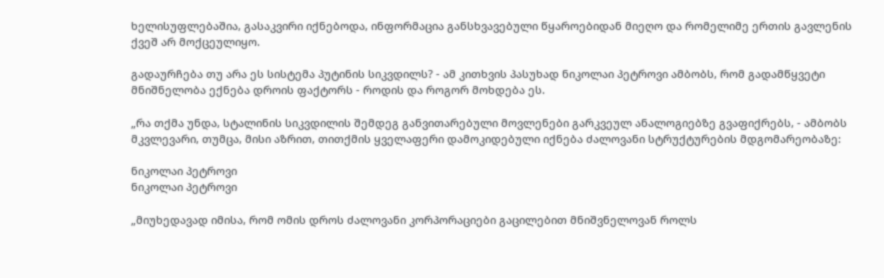ხელისუფლებაშია, გასაკვირი იქნებოდა, ინფორმაცია განსხვავებული წყაროებიდან მიეღო და რომელიმე ერთის გავლენის ქვეშ არ მოქცეულიყო.

გადაურჩება თუ არა ეს სისტემა პუტინის სიკვდილს? - ამ კითხვის პასუხად ნიკოლაი პეტროვი ამბობს, რომ გადამწყვეტი მნიშნელობა ექნება დროის ფაქტორს - როდის და როგორ მოხდება ეს.

„რა თქმა უნდა, სტალინის სიკვდილის შემდეგ განვითარებული მოვლენები გარკვეულ ანალოგიებზე გვაფიქრებს, - ამბობს მკვლევარი, თუმცა, მისი აზრით, თითქმის ყველაფერი დამოკიდებული იქნება ძალოვანი სტრუქტურების მდგომარეობაზე:

ნიკოლაი პეტროვი
ნიკოლაი პეტროვი

„მიუხედავად იმისა, რომ ომის დროს ძალოვანი კორპორაციები გაცილებით მნიშვნელოვან როლს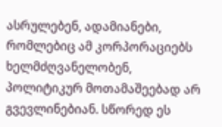ასრულებენ, ადამიანები, რომლებიც ამ კორპორაციებს ხელმძღვანელობენ, პოლიტიკურ მოთამაშეებად არ გვევლინებიან. სწორედ ეს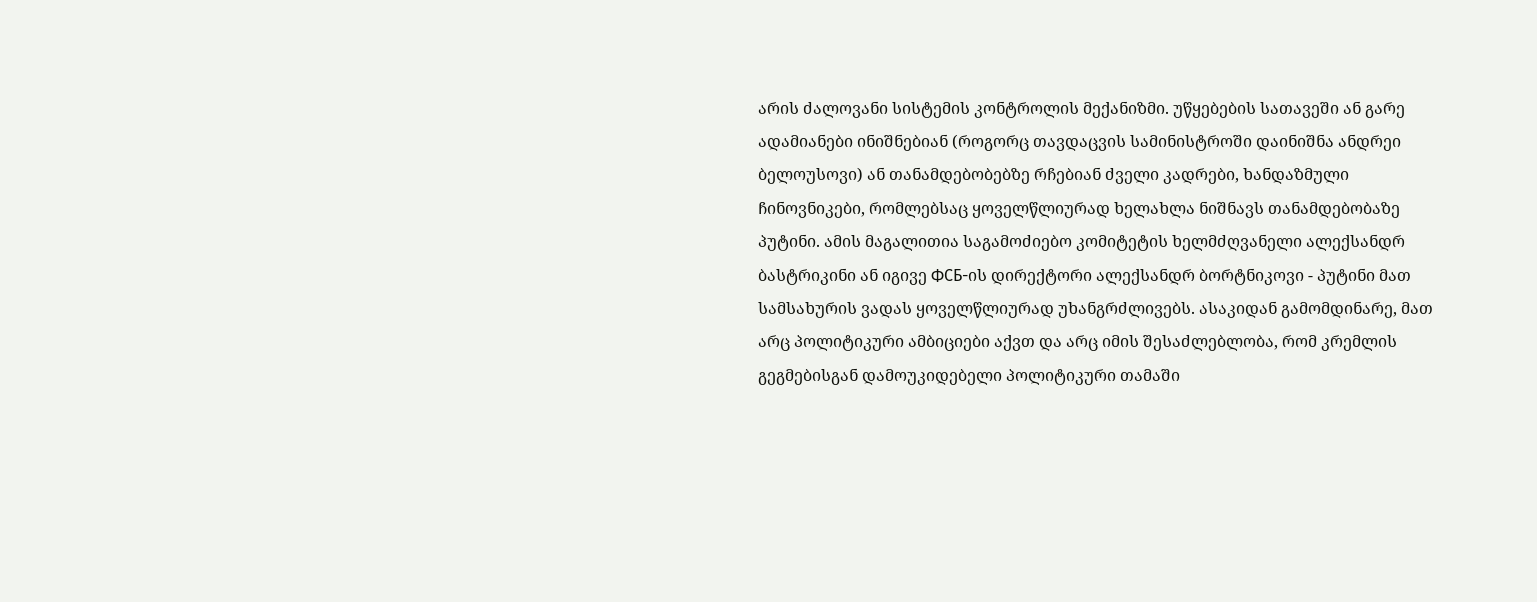არის ძალოვანი სისტემის კონტროლის მექანიზმი. უწყებების სათავეში ან გარე ადამიანები ინიშნებიან (როგორც თავდაცვის სამინისტროში დაინიშნა ანდრეი ბელოუსოვი) ან თანამდებობებზე რჩებიან ძველი კადრები, ხანდაზმული ჩინოვნიკები, რომლებსაც ყოველწლიურად ხელახლა ნიშნავს თანამდებობაზე პუტინი. ამის მაგალითია საგამოძიებო კომიტეტის ხელმძღვანელი ალექსანდრ ბასტრიკინი ან იგივე ФСБ-ის დირექტორი ალექსანდრ ბორტნიკოვი - პუტინი მათ სამსახურის ვადას ყოველწლიურად უხანგრძლივებს. ასაკიდან გამომდინარე, მათ არც პოლიტიკური ამბიციები აქვთ და არც იმის შესაძლებლობა, რომ კრემლის გეგმებისგან დამოუკიდებელი პოლიტიკური თამაში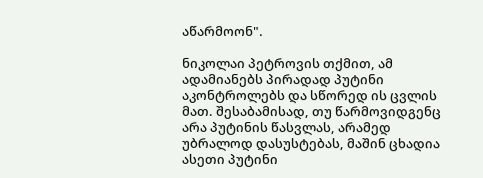აწარმოონ".

ნიკოლაი პეტროვის თქმით, ამ ადამიანებს პირადად პუტინი აკონტროლებს და სწორედ ის ცვლის მათ. შესაბამისად, თუ წარმოვიდგენც არა პუტინის წასვლას, არამედ უბრალოდ დასუსტებას, მაშინ ცხადია ასეთი პუტინი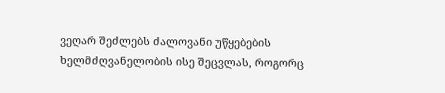ვეღარ შეძლებს ძალოვანი უწყებების ხელმძღვანელობის ისე შეცვლას, როგორც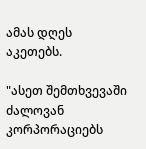ამას დღეს აკეთებს.

"ასეთ შემთხვევაში ძალოვან კორპორაციებს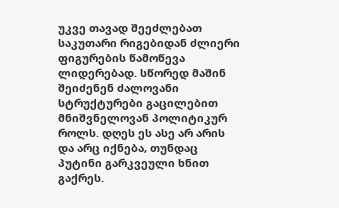უკვე თავად შეეძლებათ საკუთარი რიგებიდან ძლიერი ფიგურების წამოწევა ლიდერებად. სწორედ მაშინ შეიძენენ ძალოვანი სტრუქტურები გაცილებით მნიშვნელოვან პოლიტიკურ როლს. დღეს ეს ასე არ არის და არც იქნება, თუნდაც პუტინი გარკვეული ხნით გაქრეს.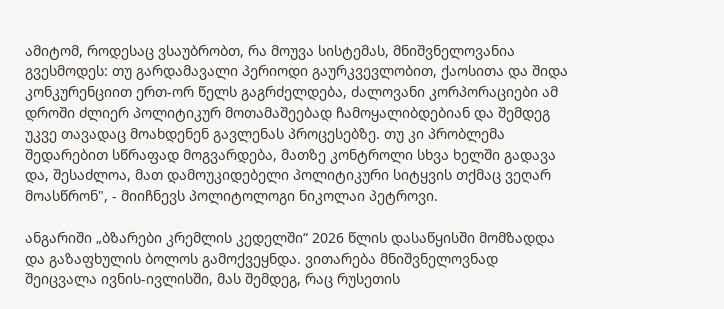ამიტომ, როდესაც ვსაუბრობთ, რა მოუვა სისტემას, მნიშვნელოვანია გვესმოდეს: თუ გარდამავალი პერიოდი გაურკვევლობით, ქაოსითა და შიდა კონკურენციით ერთ-ორ წელს გაგრძელდება, ძალოვანი კორპორაციები ამ დროში ძლიერ პოლიტიკურ მოთამაშეებად ჩამოყალიბდებიან და შემდეგ უკვე თავადაც მოახდენენ გავლენას პროცესებზე. თუ კი პრობლემა შედარებით სწრაფად მოგვარდება, მათზე კონტროლი სხვა ხელში გადავა და, შესაძლოა, მათ დამოუკიდებელი პოლიტიკური სიტყვის თქმაც ვეღარ მოასწრონ", - მიიჩნევს პოლიტოლოგი ნიკოლაი პეტროვი.

ანგარიში „ბზარები კრემლის კედელში“ 2026 წლის დასაწყისში მომზადდა და გაზაფხულის ბოლოს გამოქვეყნდა. ვითარება მნიშვნელოვნად შეიცვალა ივნის-ივლისში, მას შემდეგ, რაც რუსეთის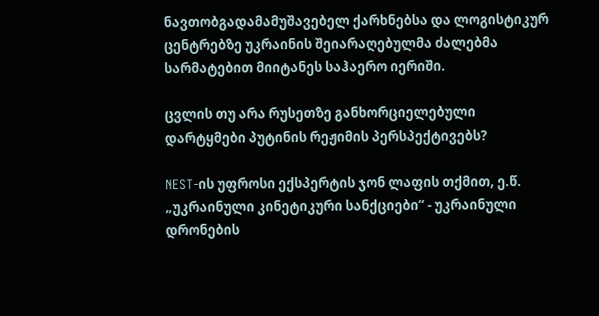ნავთობგადამამუშავებელ ქარხნებსა და ლოგისტიკურ ცენტრებზე უკრაინის შეიარაღებულმა ძალებმა სარმატებით მიიტანეს საჰაერო იერიში.

ცვლის თუ არა რუსეთზე განხორციელებული დარტყმები პუტინის რეჟიმის პერსპექტივებს?

NEST-ის უფროსი ექსპერტის ჯონ ლაფის თქმით, ე.წ. „უკრაინული კინეტიკური სანქციები“ - უკრაინული დრონების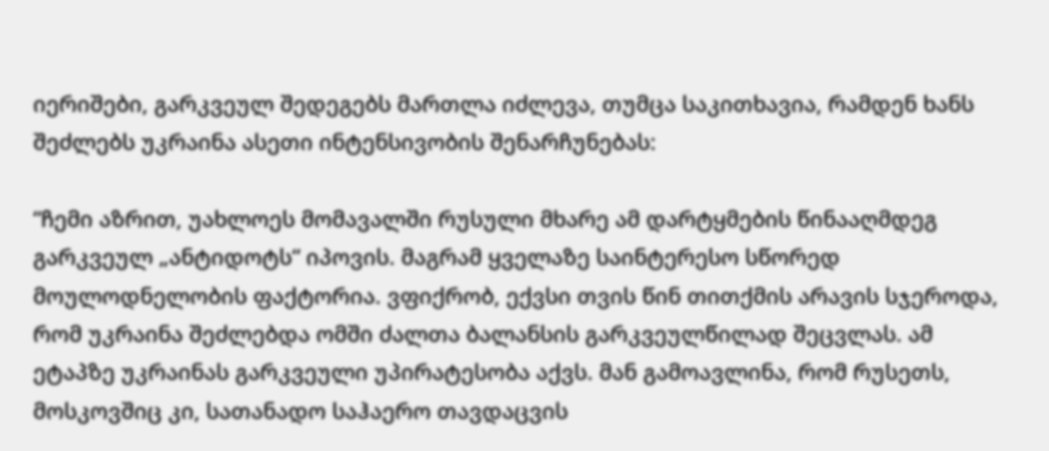იერიშები, გარკვეულ შედეგებს მართლა იძლევა, თუმცა საკითხავია, რამდენ ხანს შეძლებს უკრაინა ასეთი ინტენსივობის შენარჩუნებას:

“ჩემი აზრით, უახლოეს მომავალში რუსული მხარე ამ დარტყმების წინააღმდეგ გარკვეულ „ანტიდოტს“ იპოვის. მაგრამ ყველაზე საინტერესო სწორედ მოულოდნელობის ფაქტორია. ვფიქრობ, ექვსი თვის წინ თითქმის არავის სჯეროდა, რომ უკრაინა შეძლებდა ომში ძალთა ბალანსის გარკვეულწილად შეცვლას. ამ ეტაპზე უკრაინას გარკვეული უპირატესობა აქვს. მან გამოავლინა, რომ რუსეთს, მოსკოვშიც კი, სათანადო საჰაერო თავდაცვის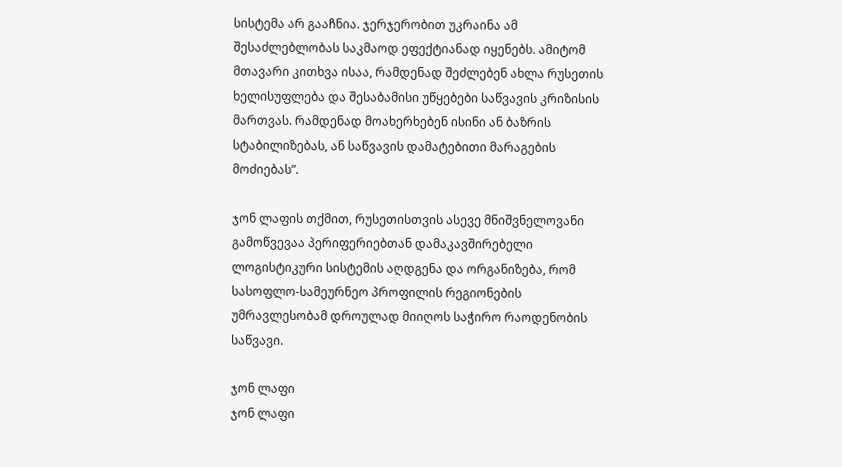სისტემა არ გააჩნია. ჯერჯერობით უკრაინა ამ შესაძლებლობას საკმაოდ ეფექტიანად იყენებს. ამიტომ მთავარი კითხვა ისაა, რამდენად შეძლებენ ახლა რუსეთის ხელისუფლება და შესაბამისი უწყებები საწვავის კრიზისის მართვას. რამდენად მოახერხებენ ისინი ან ბაზრის სტაბილიზებას, ან საწვავის დამატებითი მარაგების მოძიებას”.

ჯონ ლაფის თქმით, რუსეთისთვის ასევე მნიშვნელოვანი გამოწვევაა პერიფერიებთან დამაკავშირებელი ლოგისტიკური სისტემის აღდგენა და ორგანიზება, რომ სასოფლო-სამეურნეო პროფილის რეგიონების უმრავლესობამ დროულად მიიღოს საჭირო რაოდენობის საწვავი.

ჯონ ლაფი
ჯონ ლაფი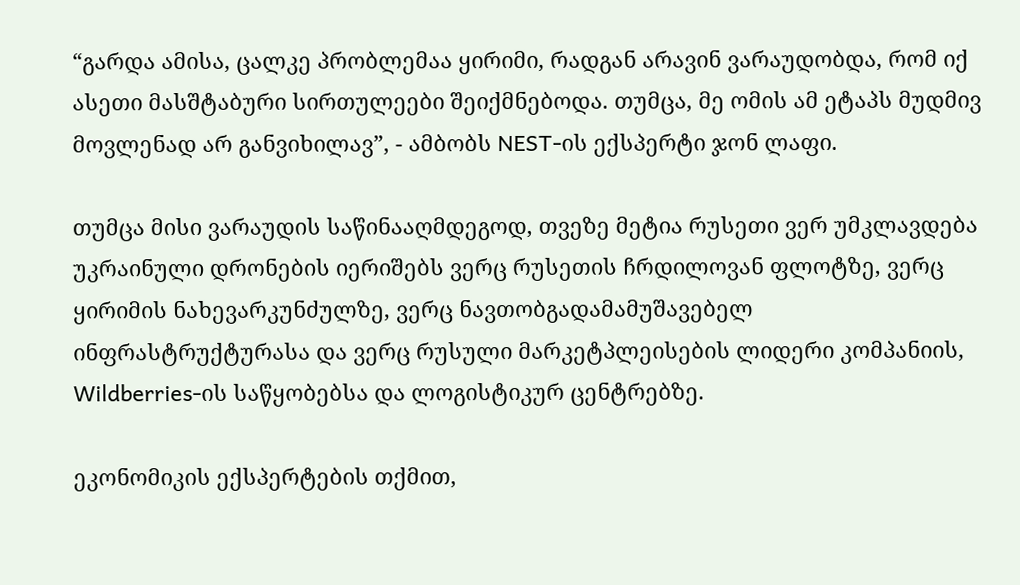“გარდა ამისა, ცალკე პრობლემაა ყირიმი, რადგან არავინ ვარაუდობდა, რომ იქ ასეთი მასშტაბური სირთულეები შეიქმნებოდა. თუმცა, მე ომის ამ ეტაპს მუდმივ მოვლენად არ განვიხილავ”, - ამბობს NEST-ის ექსპერტი ჯონ ლაფი.

თუმცა მისი ვარაუდის საწინააღმდეგოდ, თვეზე მეტია რუსეთი ვერ უმკლავდება უკრაინული დრონების იერიშებს ვერც რუსეთის ჩრდილოვან ფლოტზე, ვერც ყირიმის ნახევარკუნძულზე, ვერც ნავთობგადამამუშავებელ ინფრასტრუქტურასა და ვერც რუსული მარკეტპლეისების ლიდერი კომპანიის, Wildberries-ის საწყობებსა და ლოგისტიკურ ცენტრებზე.

ეკონომიკის ექსპერტების თქმით,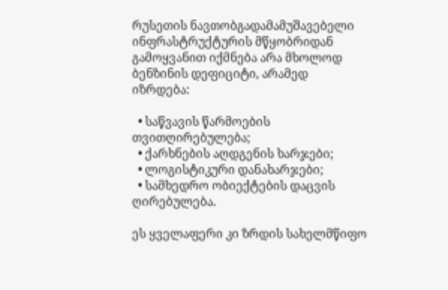რუსეთის ნავთობგადამამუშავებელი ინფრასტრუქტურის მწყობრიდან გამოყვანით იქმნება არა მხოლოდ ბენზინის დეფიციტი, არამედ იზრდება:

  • საწვავის წარმოების თვითღირებულება;
  • ქარხნების აღდგენის ხარჯები;
  • ლოგისტიკური დანახარჯები;
  • სამხედრო ობიექტების დაცვის ღირებულება.

ეს ყველაფერი კი ზრდის სახელმწიფო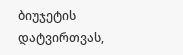ბიუჯეტის დატვირთვას,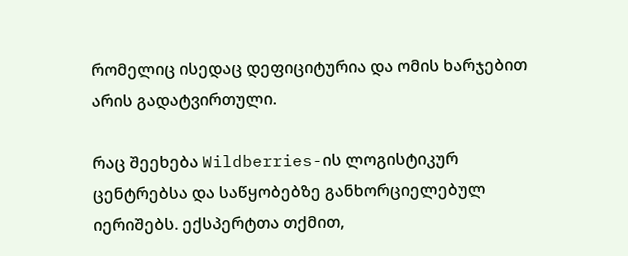რომელიც ისედაც დეფიციტურია და ომის ხარჯებით არის გადატვირთული.

რაც შეეხება Wildberries-ის ლოგისტიკურ ცენტრებსა და საწყობებზე განხორციელებულ იერიშებს. ექსპერტთა თქმით,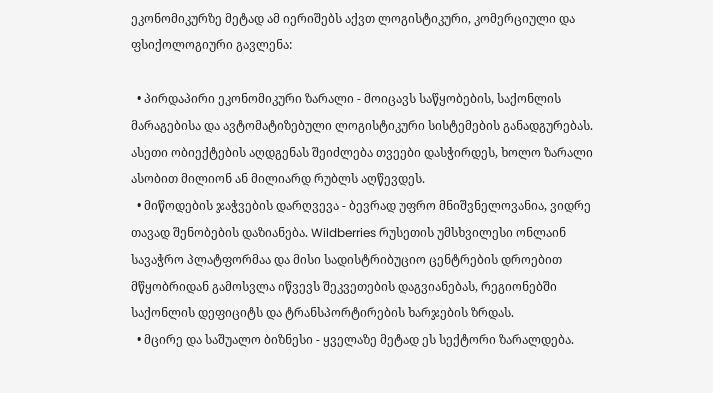ეკონომიკურზე მეტად ამ იერიშებს აქვთ ლოგისტიკური, კომერციული და ფსიქოლოგიური გავლენა:

  • პირდაპირი ეკონომიკური ზარალი - მოიცავს საწყობების, საქონლის მარაგებისა და ავტომატიზებული ლოგისტიკური სისტემების განადგურებას. ასეთი ობიექტების აღდგენას შეიძლება თვეები დასჭირდეს, ხოლო ზარალი ასობით მილიონ ან მილიარდ რუბლს აღწევდეს.
  • მიწოდების ჯაჭვების დარღვევა - ბევრად უფრო მნიშვნელოვანია, ვიდრე თავად შენობების დაზიანება. Wildberries რუსეთის უმსხვილესი ონლაინ სავაჭრო პლატფორმაა და მისი სადისტრიბუციო ცენტრების დროებით მწყობრიდან გამოსვლა იწვევს შეკვეთების დაგვიანებას, რეგიონებში საქონლის დეფიციტს და ტრანსპორტირების ხარჯების ზრდას.
  • მცირე და საშუალო ბიზნესი - ყველაზე მეტად ეს სექტორი ზარალდება.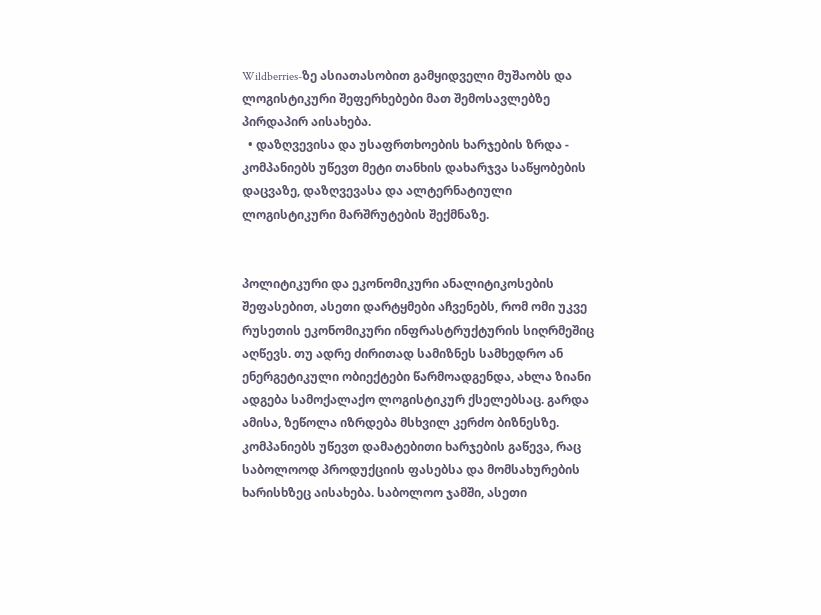Wildberries-ზე ასიათასობით გამყიდველი მუშაობს და ლოგისტიკური შეფერხებები მათ შემოსავლებზე პირდაპირ აისახება.
  • დაზღვევისა და უსაფრთხოების ხარჯების ზრდა - კომპანიებს უწევთ მეტი თანხის დახარჯვა საწყობების დაცვაზე, დაზღვევასა და ალტერნატიული ლოგისტიკური მარშრუტების შექმნაზე.


პოლიტიკური და ეკონომიკური ანალიტიკოსების შეფასებით, ასეთი დარტყმები აჩვენებს, რომ ომი უკვე რუსეთის ეკონომიკური ინფრასტრუქტურის სიღრმეშიც აღწევს. თუ ადრე ძირითად სამიზნეს სამხედრო ან ენერგეტიკული ობიექტები წარმოადგენდა, ახლა ზიანი ადგება სამოქალაქო ლოგისტიკურ ქსელებსაც. გარდა ამისა, ზეწოლა იზრდება მსხვილ კერძო ბიზნესზე. კომპანიებს უწევთ დამატებითი ხარჯების გაწევა, რაც საბოლოოდ პროდუქციის ფასებსა და მომსახურების ხარისხზეც აისახება. საბოლოო ჯამში, ასეთი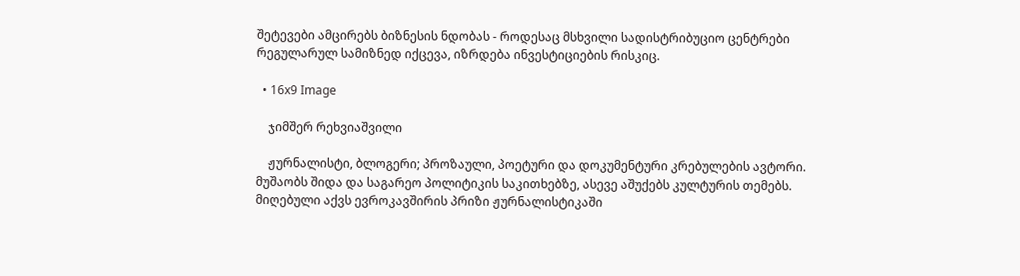შეტევები ამცირებს ბიზნესის ნდობას - როდესაც მსხვილი სადისტრიბუციო ცენტრები რეგულარულ სამიზნედ იქცევა, იზრდება ინვესტიციების რისკიც.

  • 16x9 Image

    ჯიმშერ რეხვიაშვილი

    ჟურნალისტი, ბლოგერი; პროზაული, პოეტური და დოკუმენტური კრებულების ავტორი. მუშაობს შიდა და საგარეო პოლიტიკის საკითხებზე, ასევე აშუქებს კულტურის თემებს. მიღებული აქვს ევროკავშირის პრიზი ჟურნალისტიკაში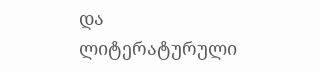და ლიტერატურული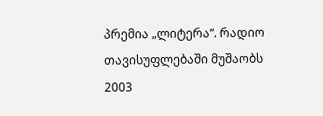პრემია „ლიტერა“. რადიო თავისუფლებაში მუშაობს 2003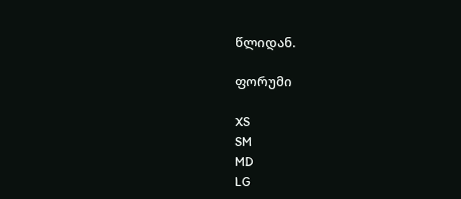წლიდან.

ფორუმი

XS
SM
MD
LG